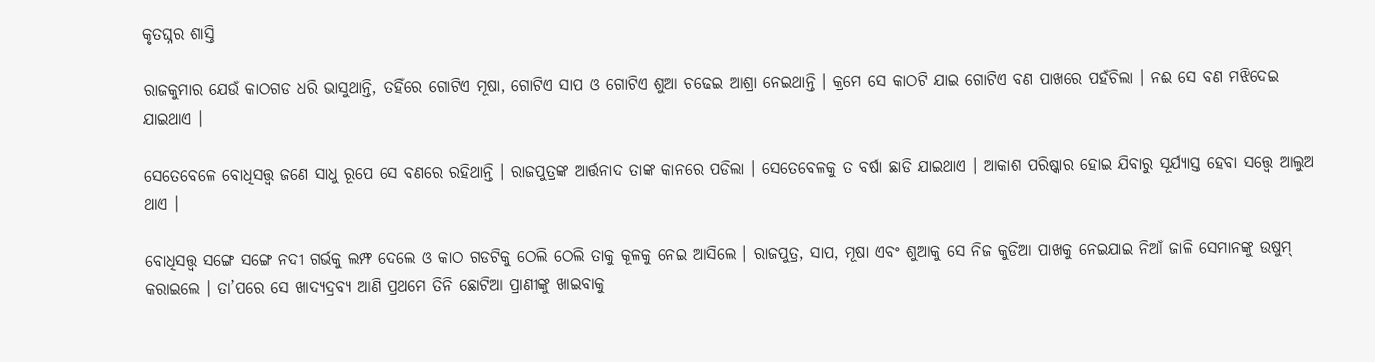କୃତଘ୍ନର ଶାସ୍ତି

ରାଜକୁମାର ଯେଉଁ କାଠଗଡ ଧରି ଭାସୁଥାନ୍ତି, ତହିଁରେ ଗୋଟିଏ ମୂଷା, ଗୋଟିଏ ସାପ ଓ ଗୋଟିଏ ଶୁଆ ଚଢେଇ ଆଶ୍ରା ନେଇଥାନ୍ତି । କ୍ରମେ ସେ କାଠଟି ଯାଇ ଗୋଟିଏ ବଣ ପାଖରେ ପହଁଚିଲା । ନଈ ସେ ବଣ ମଝିଦେଇ ଯାଇଥାଏ ।

ସେତେବେଳେ ବୋଧିସତ୍ତ୍ଵ ଜଣେ ସାଧୁ ରୂପେ ସେ ବଣରେ ରହିଥାନ୍ତି । ରାଜପୁତ୍ରଙ୍କ ଆର୍ତ୍ତନାଦ ତାଙ୍କ କାନରେ ପଡିଲା । ସେତେବେଳକୁ ତ ବର୍ଷା ଛାଡି ଯାଇଥାଏ । ଆକାଶ ପରିଷ୍କାର ହୋଇ ଯିବାରୁ ସୂର୍ଯ୍ୟାସ୍ତ ହେବା ସତ୍ତ୍ୱେ ଆଲୁଅ ଥାଏ ।

ବୋଧିସତ୍ତ୍ଵ ସଙ୍ଗେ ସଙ୍ଗେ ନଦୀ ଗର୍ଭକୁ ଲମ୍ଫ ଦେଲେ ଓ କାଠ ଗଡଟିକୁ ଠେଲି ଠେଲି ତାକୁ କୂଳକୁ ନେଇ ଆସିଲେ । ରାଜପୁତ୍ର, ସାପ, ମୂଷା ଏବଂ ଶୁଆକୁ ସେ ନିଜ କୁଡିଆ ପାଖକୁ ନେଇଯାଇ ନିଆଁ ଜାଳି ସେମାନଙ୍କୁ ଉଷୁମ୍ କରାଇଲେ । ତା’ପରେ ସେ ଖାଦ୍ୟଦ୍ରବ୍ୟ ଆଣି ପ୍ରଥମେ ତିନି ଛୋଟିଆ ପ୍ରାଣୀଙ୍କୁ ଖାଇବାକୁ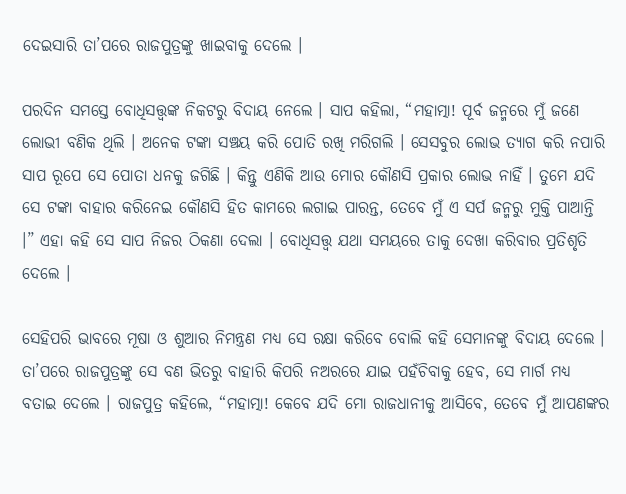ଦେଇସାରି ତା’ପରେ ରାଜପୁତ୍ରଙ୍କୁ ଖାଇବାକୁ ଦେଲେ ।

ପରଦିନ ସମସ୍ତେ ବୋଧିସତ୍ତ୍ଵଙ୍କ ନିକଟରୁ ବିଦାୟ ନେଲେ । ସାପ କହିଲା, “ମହାତ୍ମା! ପୂର୍ବ ଜନ୍ମରେ ମୁଁ ଜଣେ ଲୋଭୀ ବଣିକ ଥିଲି । ଅନେକ ଟଙ୍କା ସଞ୍ଚୟ କରି ପୋତି ରଖି ମରିଗଲି । ସେସବୁର ଲୋଭ ତ୍ୟାଗ କରି ନପାରି ସାପ ରୂପେ ସେ ପୋତା ଧନକୁ ଜଗିଛି । କିନ୍ତୁ ଏଣିକି ଆଉ ମୋର କୌଣସି ପ୍ରକାର ଲୋଭ ନାହିଁ । ତୁମେ ଯଦି ସେ ଟଙ୍କା ବାହାର କରିନେଇ କୌଣସି ହିତ କାମରେ ଲଗାଇ ପାରନ୍ତ, ତେବେ ମୁଁ ଏ ସର୍ପ ଜନ୍ମରୁ ମୁକ୍ତି ପାଆନ୍ତି ।” ଏହା କହି ସେ ସାପ ନିଜର ଠିକଣା ଦେଲା । ବୋଧିସତ୍ତ୍ଵ ଯଥା ସମୟରେ ତାକୁ ଦେଖା କରିବାର ପ୍ରତିଶୃତି ଦେଲେ ।

ସେହିପରି ଭାବରେ ମୂଷା ଓ ଶୁଆର ନିମନ୍ତ୍ରଣ ମଧ୍ୟ ସେ ରକ୍ଷା କରିବେ ବୋଲି କହି ସେମାନଙ୍କୁ ବିଦାୟ ଦେଲେ । ତା’ପରେ ରାଜପୁତ୍ରଙ୍କୁ ସେ ବଣ ଭିତରୁ ବାହାରି କିପରି ନଅରରେ ଯାଇ ପହଁଚିବାକୁ ହେବ, ସେ ମାର୍ଗ ମଧ୍ୟ ବତାଇ ଦେଲେ । ରାଜପୁତ୍ର କହିଲେ, “ମହାତ୍ମା! କେବେ ଯଦି ମୋ ରାଜଧାନୀକୁ ଆସିବେ, ତେବେ ମୁଁ ଆପଣଙ୍କର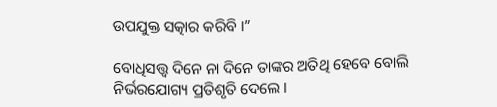ଉପଯୁକ୍ତ ସତ୍କାର କରିବି ।”

ବୋଧିସତ୍ତ୍ଵ ଦିନେ ନା ଦିନେ ତାଙ୍କର ଅତିଥି ହେବେ ବୋଲି ନିର୍ଭରଯୋଗ୍ୟ ପ୍ରତିଶୃତି ଦେଲେ ।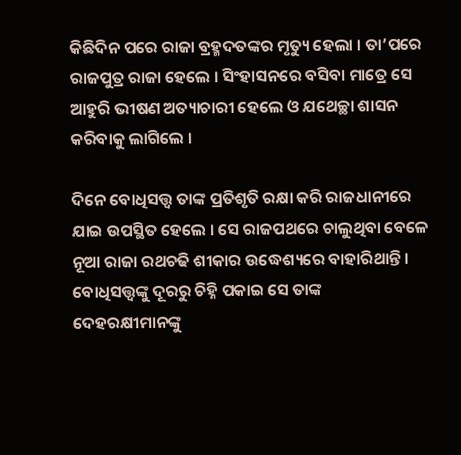କିଛିଦିନ ପରେ ରାଜା ବ୍ରହ୍ମଦତଙ୍କର ମୃତ୍ୟୁ ହେଲା । ତା’ପରେ ରାଜପୁତ୍ର ରାଜା ହେଲେ । ସିଂହାସନରେ ବସିବା ମାତ୍ରେ ସେ ଆହୁରି ଭୀଷଣ ଅତ୍ୟାଚାରୀ ହେଲେ ଓ ଯଥେଚ୍ଛା ଶାସନ କରିବାକୁ ଲାଗିଲେ ।

ଦିନେ ବୋଧିସତ୍ତ୍ଵ ତାଙ୍କ ପ୍ରତିଶୃତି ରକ୍ଷା କରି ରାଜଧାନୀରେ ଯାଇ ଉପସ୍ଥିତ ହେଲେ । ସେ ରାଜପଥରେ ଚାଲୁଥିବା ବେଳେ ନୂଆ ରାଜା ରଥଚଢି ଶୀକାର ଉଦ୍ଧେଶ୍ୟରେ ବାହାରିଥାନ୍ତି । ବୋଧିସତ୍ତ୍ଵଙ୍କୁ ଦୂରରୁ ଚିହ୍ନି ପକାଇ ସେ ତାଙ୍କ ଦେହରକ୍ଷୀମାନଙ୍କୁ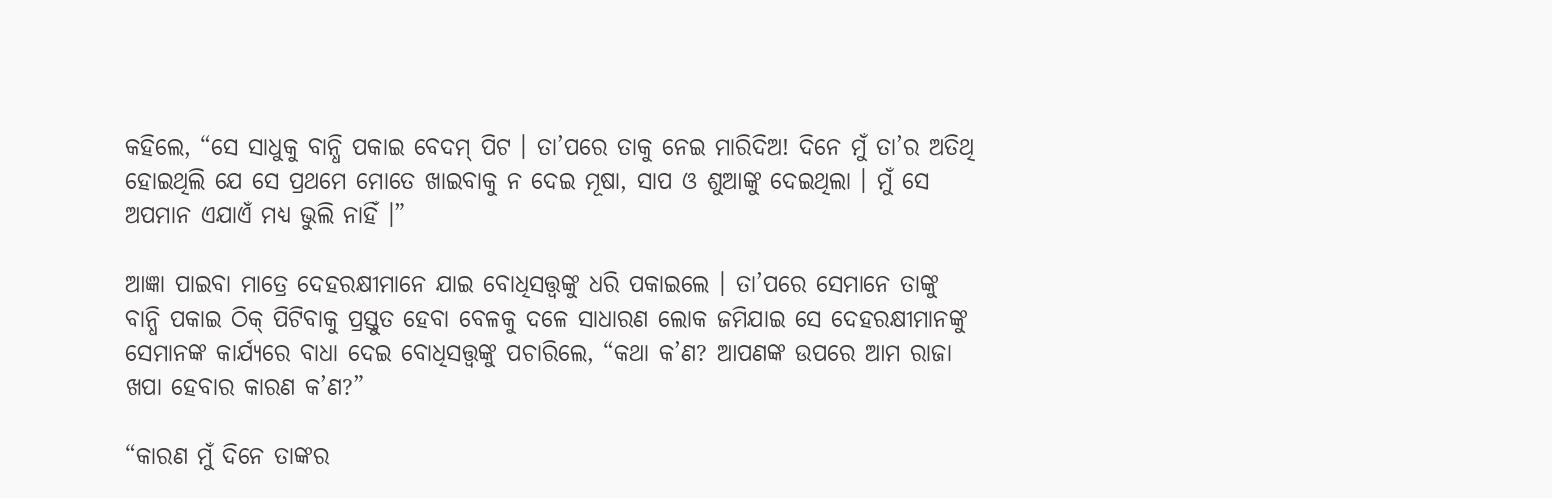କହିଲେ, “ସେ ସାଧୁକୁ ବାନ୍ଧି ପକାଇ ବେଦମ୍ ପିଟ । ତା’ପରେ ତାକୁ ନେଇ ମାରିଦିଅ! ଦିନେ ମୁଁ ତା’ର ଅତିଥି ହୋଇଥିଲି ଯେ ସେ ପ୍ରଥମେ ମୋତେ ଖାଇବାକୁ ନ ଦେଇ ମୂଷା, ସାପ ଓ ଶୁଆଙ୍କୁ ଦେଇଥିଲା । ମୁଁ ସେ ଅପମାନ ଏଯାଏଁ ମଧ୍ୟ ଭୁଲି ନାହିଁ ।”

ଆଜ୍ଞା ପାଇବା ମାତ୍ରେ ଦେହରକ୍ଷୀମାନେ ଯାଇ ବୋଧିସତ୍ତ୍ଵଙ୍କୁ ଧରି ପକାଇଲେ । ତା’ପରେ ସେମାନେ ତାଙ୍କୁ ବାନ୍ଧି ପକାଇ ଠିକ୍ ପିଟିବାକୁ ପ୍ରସ୍ତୁତ ହେବା ବେଳକୁ ଦଳେ ସାଧାରଣ ଲୋକ ଜମିଯାଇ ସେ ଦେହରକ୍ଷୀମାନଙ୍କୁ ସେମାନଙ୍କ କାର୍ଯ୍ୟରେ ବାଧା ଦେଇ ବୋଧିସତ୍ତ୍ଵଙ୍କୁ ପଚାରିଲେ, “କଥା କ’ଣ? ଆପଣଙ୍କ ଉପରେ ଆମ ରାଜା ଖପା ହେବାର କାରଣ କ’ଣ?”

“କାରଣ ମୁଁ ଦିନେ ତାଙ୍କର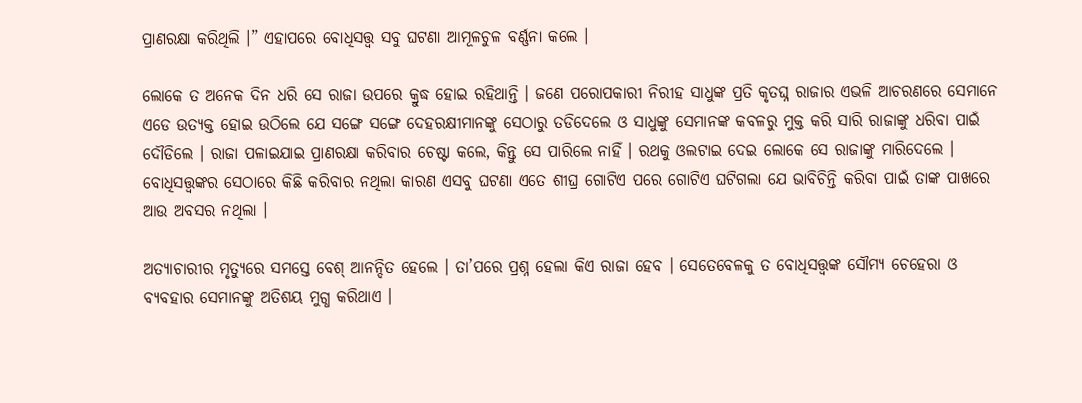ପ୍ରାଣରକ୍ଷା କରିଥିଲି ।” ଏହାପରେ ବୋଧିସତ୍ତ୍ଵ ସବୁ ଘଟଣା ଆମୂଳଚୁଳ ବର୍ଣ୍ଣନା କଲେ ।

ଲୋକେ ତ ଅନେକ ଦିନ ଧରି ସେ ରାଜା ଉପରେ କ୍ରୁଦ୍ଧ ହୋଇ ରହିଥାନ୍ତି । ଜଣେ ପରୋପକାରୀ ନିରୀହ ସାଧୁଙ୍କ ପ୍ରତି କୃତଘ୍ନ ରାଜାର ଏଭଳି ଆଚରଣରେ ସେମାନେ ଏଡେ ଉତ୍ୟକ୍ତ ହୋଇ ଉଠିଲେ ଯେ ସଙ୍ଗେ ସଙ୍ଗେ ଦେହରକ୍ଷୀମାନଙ୍କୁ ସେଠାରୁ ତଡିଦେଲେ ଓ ସାଧୁଙ୍କୁ ସେମାନଙ୍କ କବଳରୁ ମୁକ୍ତ କରି ସାରି ରାଜାଙ୍କୁ ଧରିବା ପାଇଁ ଦୌଡିଲେ । ରାଜା ପଳାଇଯାଇ ପ୍ରାଣରକ୍ଷା କରିବାର ଚେଷ୍ଟା କଲେ, କିନ୍ତୁ ସେ ପାରିଲେ ନାହିଁ । ରଥକୁ ଓଲଟାଇ ଦେଇ ଲୋକେ ସେ ରାଜାଙ୍କୁ ମାରିଦେଲେ । ବୋଧିସତ୍ତ୍ଵଙ୍କର ସେଠାରେ କିଛି କରିବାର ନଥିଲା କାରଣ ଏସବୁ ଘଟଣା ଏତେ ଶୀଘ୍ର ଗୋଟିଏ ପରେ ଗୋଟିଏ ଘଟିଗଲା ଯେ ଭାବିଚିନ୍ତି କରିବା ପାଇଁ ତାଙ୍କ ପାଖରେ ଆଉ ଅବସର ନଥିଲା ।

ଅତ୍ୟାଚାରୀର ମୃତ୍ୟୁରେ ସମସ୍ତେ ବେଶ୍ ଆନନ୍ଦିତ ହେଲେ । ତା’ପରେ ପ୍ରଶ୍ନ ହେଲା କିଏ ରାଜା ହେବ । ସେତେବେଳକୁ ତ ବୋଧିସତ୍ତ୍ଵଙ୍କ ସୌମ୍ୟ ଚେହେରା ଓ ବ୍ୟବହାର ସେମାନଙ୍କୁ ଅତିଶୟ ମୁଗ୍ଧ କରିଥାଏ ।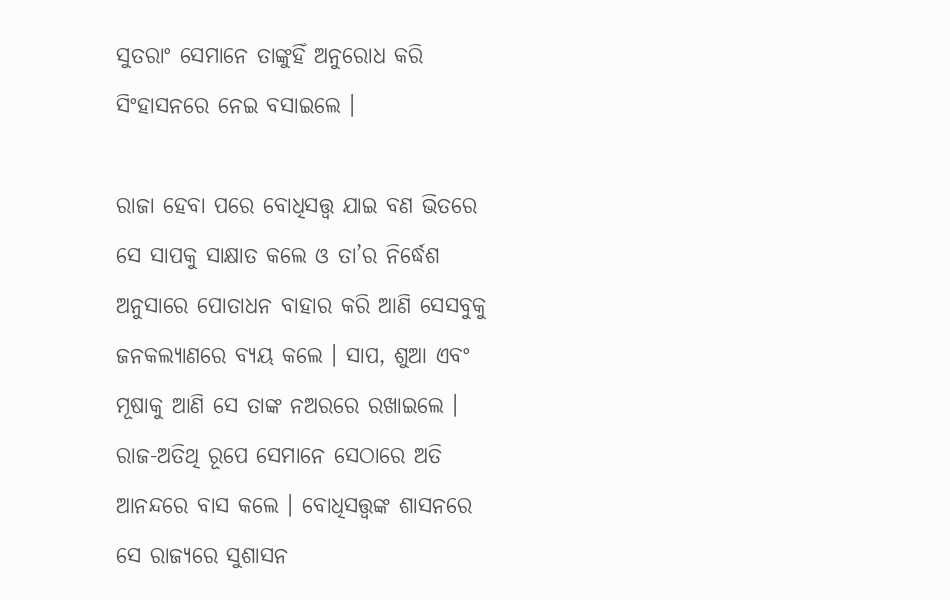ସୁତରାଂ ସେମାନେ ତାଙ୍କୁହିଁ ଅନୁରୋଧ କରି ସିଂହାସନରେ ନେଇ ବସାଇଲେ ।

ରାଜା ହେବା ପରେ ବୋଧିସତ୍ତ୍ଵ ଯାଇ ବଣ ଭିତରେ ସେ ସାପକୁ ସାକ୍ଷାତ କଲେ ଓ ତା’ର ନିର୍ଦ୍ଧେଶ ଅନୁସାରେ ପୋତାଧନ ବାହାର କରି ଆଣି ସେସବୁକୁ ଜନକଲ୍ୟାଣରେ ବ୍ୟୟ କଲେ । ସାପ, ଶୁଆ ଏବଂ ମୂଷାକୁ ଆଣି ସେ ତାଙ୍କ ନଅରରେ ରଖାଇଲେ । ରାଜ-ଅତିଥି ରୂପେ ସେମାନେ ସେଠାରେ ଅତି ଆନନ୍ଦରେ ବାସ କଲେ । ବୋଧିସତ୍ତ୍ଵଙ୍କ ଶାସନରେ ସେ ରାଜ୍ୟରେ ସୁଶାସନ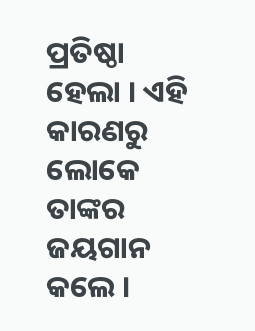ପ୍ରତିଷ୍ଠା ହେଲା । ଏହି କାରଣରୁ ଲୋକେ ତାଙ୍କର ଜୟଗାନ କଲେ ।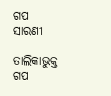ଗପ ସାରଣୀ

ତାଲିକାଭୁକ୍ତ ଗପ